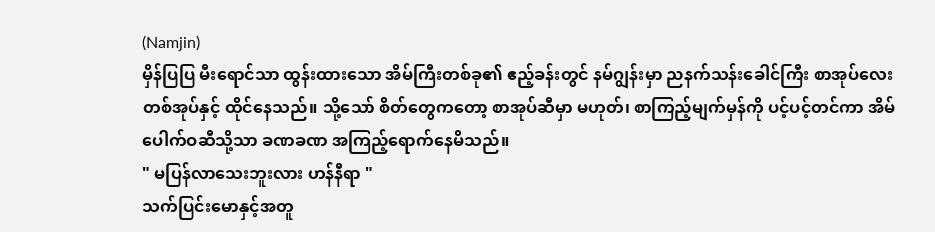(Namjin)
မှိန်ပြပြ မီးရောင်သာ ထွန်းထားသော အိမ်ကြီးတစ်ခု၏ ဧည့်ခန်းတွင် နမ်ဂျွန်းမှာ ညနက်သန်းခေါင်ကြီး စာအုပ်လေး တစ်အုပ်နှင့် ထိုင်နေသည်။ သို့သော် စိတ်တွေကတော့ စာအုပ်ဆီမှာ မဟုတ်၊ စာကြည့်မျက်မှန်ကို ပင့်ပင့်တင်ကာ အိမ်ပေါက်ဝဆီသို့သာ ခဏခဏ အကြည့်ရောက်နေမိသည်။
" မပြန်လာသေးဘူးလား ဟန်နီရာ "
သက်ပြင်းမောနှင့်အတူ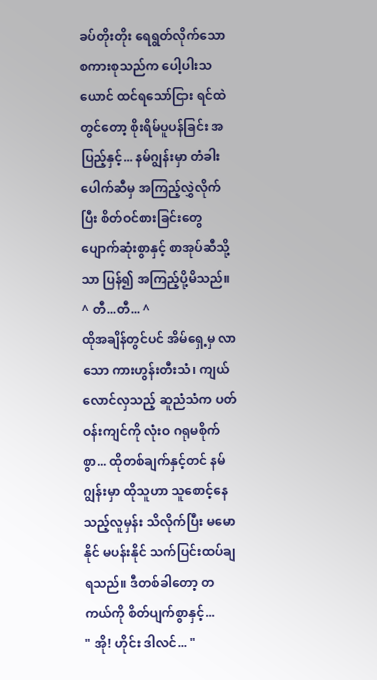ခပ်တိုးတိုး ရေရွတ်လိုက်သော စကားစုသည်က ပေါ့ပါးသယောင် ထင်ရသော်ငြား ရင်ထဲတွင်တော့ စိုးရိမ်ပူပန်ခြင်း အပြည့်နှင့်... နမ်ဂျွန်းမှာ တံခါးပေါက်ဆီမှ အကြည့်လွှဲလိုက်ပြီး စိတ်ဝင်စားခြင်းတွေ ပျောက်ဆုံးစွာနှင့် စာအုပ်ဆီသို့သာ ပြန်၍ အကြည့်ပို့မိသည်။
^ တီ...တီ... ^
ထိုအချိန်တွင်ပင် အိမ်ရှေ့မှ လာသော ကားဟွန်းတီးသံ၊ ကျယ်လောင်လှသည့် ဆူညံသံက ပတ်ဝန်းကျင်ကို လုံးဝ ဂရုမစိုက်စွာ... ထိုတစ်ချက်နှင့်တင် နမ်ဂျွန်းမှာ ထိုသူဟာ သူစောင့်နေသည့်လူမှန်း သိလိုက်ပြီး မမောနိုင် မပန်းနိုင် သက်ပြင်းထပ်ချရသည်။ ဒီတစ်ခါတော့ တကယ်ကို စိတ်ပျက်စွာနှင့်...
" အို! ဟိုင်း ဒါလင်... "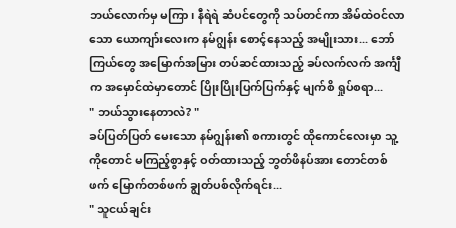ဘယ်လောက်မှ မကြာ၊ နီရဲရဲ ဆံပင်တွေကို သပ်တင်ကာ အိမ်ထဲဝင်လာသော ယောကျာ်းလေးက နမ်ဂျွန်း စောင့်နေသည့် အမျိုးသား... ဘော်ကြယ်တွေ အမြောက်အမြား တပ်ဆင်ထားသည့် ခပ်လက်လက် အင်္ကျီက အမှောင်ထဲမှာတောင် ပြိုးပြိုးပြက်ပြက်နှင့် မျက်စိ ရှုပ်စရာ...
" ဘယ်သွားနေတာလဲ? "
ခပ်ပြတ်ပြတ် မေးသော နမ်ဂျွန်း၏ စကားတွင် ထိုကောင်လေးမှာ သူ့ကိုတောင် မကြည့်စွာနှင့် ဝတ်ထားသည့် ဘွတ်ဖိနပ်အား တောင်တစ်ဖက် မြောက်တစ်ဖက် ချွတ်ပစ်လိုက်ရင်း...
" သူငယ်ချင်း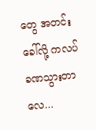တွေ အတင်းခေါ်လို့ ကလပ် ခဏသွားတာလေ...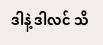ဒါနဲ့ ဒါလင် သိ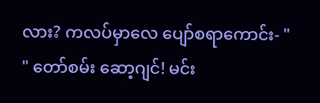လား? ကလပ်မှာလေ ပျော်စရာကောင်း- "
" တော်စမ်း ဆော့ဂျင်! မင်း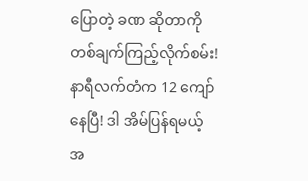ပြောတဲ့ ခဏ ဆိုတာကို တစ်ချက်ကြည့်လိုက်စမ်း! နာရီလက်တံက 12 ကျော်နေပြီ! ဒါ အိမ်ပြန်ရမယ့် အ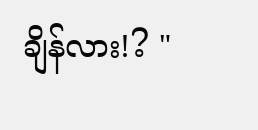ချိန်လား!? "